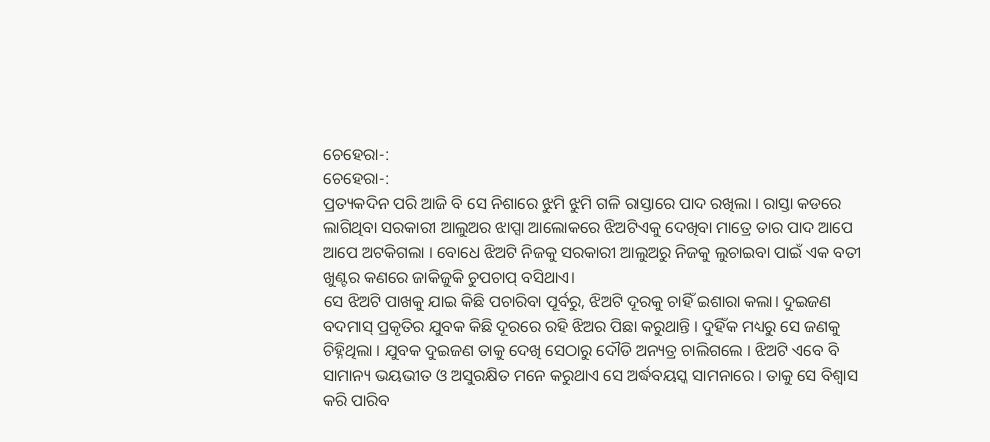ଚେହେରା-:
ଚେହେରା-:
ପ୍ରତ୍ୟକଦିନ ପରି ଆଜି ବି ସେ ନିଶାରେ ଝୁମି ଝୁମି ଗଳି ରାସ୍ତାରେ ପାଦ ରଖିଲା । ରାସ୍ତା କଡରେ ଲାଗିଥିବା ସରକାରୀ ଆଲୁଅର ଝାପ୍ସା ଆଲୋକରେ ଝିଅଟିଏକୁ ଦେଖିବା ମାତ୍ରେ ତାର ପାଦ ଆପେ ଆପେ ଅଟକିଗଲା । ବୋଧେ ଝିଅଟି ନିଜକୁ ସରକାରୀ ଆଲୁଅରୁ ନିଜକୁ ଲୁଚାଇବା ପାଇଁ ଏକ ବତୀ ଖୁଣ୍ଟର କଣରେ ଜାକିଜୁକି ଚୁପଚାପ୍ ବସିଥାଏ।
ସେ ଝିଅଟି ପାଖକୁ ଯାଇ କିଛି ପଚାରିବା ପୂର୍ବରୁ, ଝିଅଟି ଦୂରକୁ ଚାହିଁ ଇଶାରା କଲା। ଦୁଇଜଣ ବଦମାସ୍ ପ୍ରକୃତିର ଯୁବକ କିଛି ଦୂରରେ ରହି ଝିଅର ପିଛା କରୁଥାନ୍ତି । ଦୁହିଁକ ମଧ୍ୟରୁ ସେ ଜଣକୁ ଚିହ୍ନିଥିଲା । ଯୁବକ ଦୁଇଜଣ ତାକୁ ଦେଖି ସେଠାରୁ ଦୌଡି ଅନ୍ୟତ୍ର ଚାଲିଗଲେ । ଝିଅଟି ଏବେ ବି ସାମାନ୍ୟ ଭୟଭୀତ ଓ ଅସୁରକ୍ଷିତ ମନେ କରୁଥାଏ ସେ ଅର୍ଦ୍ଧବୟସ୍କ ସାମନାରେ । ତାକୁ ସେ ବିଶ୍ବାସ କରି ପାରିବ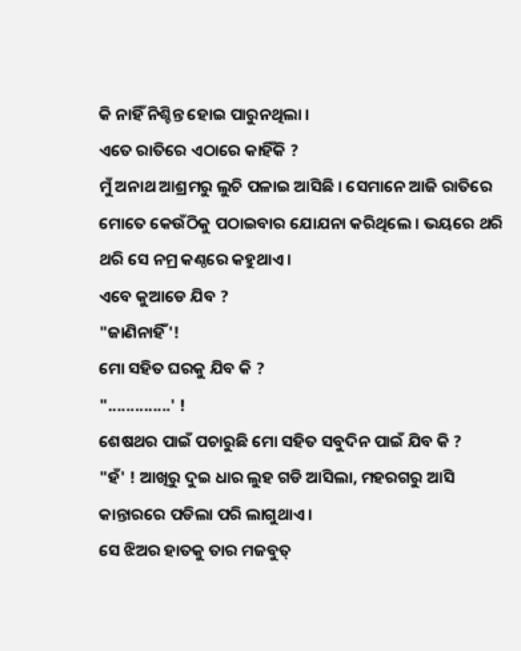କି ନାହିଁ ନିଶ୍ଚିନ୍ତ ହୋଇ ପାରୁନଥିଲା ।
ଏତେ ରାତିରେ ଏଠାରେ କାହିଁକି ?
ମୁଁ ଅନାଥ ଆଶ୍ରମରୁ ଲୁଚି ପଳାଇ ଆସିଛି । ସେମାନେ ଆଜି ରାତିରେ ମୋତେ କେଉଁଠିକୁ ପଠାଇବାର ଯୋଯନା କରିଥିଲେ । ଭୟରେ ଥରି ଥରି ସେ ନମ୍ର କଣ୍ଠରେ କହୁଥାଏ।
ଏବେ କୁଆଡେ ଯିବ ?
"ଜାଣିନାହିଁ'!
ମୋ ସହିତ ଘରକୁ ଯିବ କି ?
"..............' !
ଶେଷଥର ପାଇଁ ପଚାରୁଛି ମୋ ସହିତ ସବୁଦିନ ପାଇଁ ଯିବ କି ?
"ହଁ' ! ଆଖିରୁ ଦୁଇ ଧାର ଲୁହ ଗଡି ଆସିଲା, ମହରଗରୁ ଆସି କାନ୍ତାରରେ ପଡିଲା ପରି ଲାଗୁଥାଏ ।
ସେ ଝିଅର ହାତକୁ ତାର ମଜବୁତ୍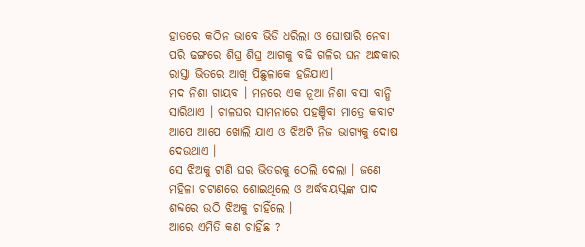ହାତରେ କଠିନ ଭାବେ ଭିଡି ଧରିଲା ଓ ଘୋଷାରି ନେବା ପରି ଢଙ୍ଗରେ ଶିଘ୍ର ଶିଘ୍ର ଆଗକୁ ବଢି ଗଳିର ଘନ ଅନ୍ଧକାର ରାସ୍ତା ଭିତରେ ଆଖି ପିଛୁଳାକେ ହଜିଯାଏ।
ମଦ ନିଶା ଗାୟବ । ମନରେ ଏକ ନୂଆ ନିଶା ବସା ବାନ୍ଧି ସାରିଥାଏ । ଚାଳଘର ସାମନାରେ ପହଞ୍ଚିବା ମାତ୍ରେ କବାଟ ଆପେ ଆପେ ଖୋଲି ଯାଏ ଓ ଝିଅଟି ନିଜ ଭାଗ୍ୟକୁ ଦୋଷ ଦେଉଥାଏ ।
ସେ ଝିଅକୁ ଟାଣି ଘର ଭିତରକୁ ଠେଲି ଦେଲା । ଜଣେ ମହିଳା ଚଟାଣରେ ଶୋଇଥିଲେ ଓ ଅର୍ଦ୍ଧବୟସ୍କଙ୍କ ପାଦ ଶବ୍ଦରେ ଉଠି ଝିଅକୁ ଚାହିଁଲେ ।
ଆରେ ଏମିତି କଣ ଚାହିଁଛ ?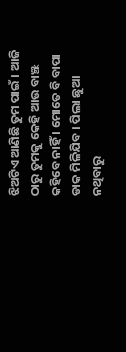ଝିଅଟିଏ ଆଣିଛି ତୁମ ପାଇଁ । ଆଜି ଠାରୁ ତୁମକୁ କେହି ଆଉ ବାଞ୍ଝ କହିବେ ନାହିଁ । ମୋତେ ବି ବାପା ଡାକ ମିଳିଯିବ । ପିଲା ଛୁଆ ନଥିବାରୁ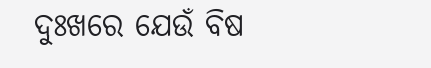ଦୁଃଖରେ ଯେଉଁ ବିଷ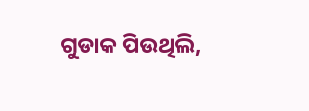ଗୁଡାକ ପିଉଥିଲି,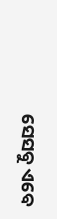ସେସବୁ ଏବେ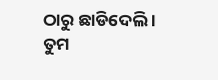ଠାରୁ ଛାଡିଦେଲି । ତୁମ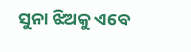ସୁନା ଝିଅକୁ ଏବେ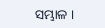ସମ୍ଭାଳ ।